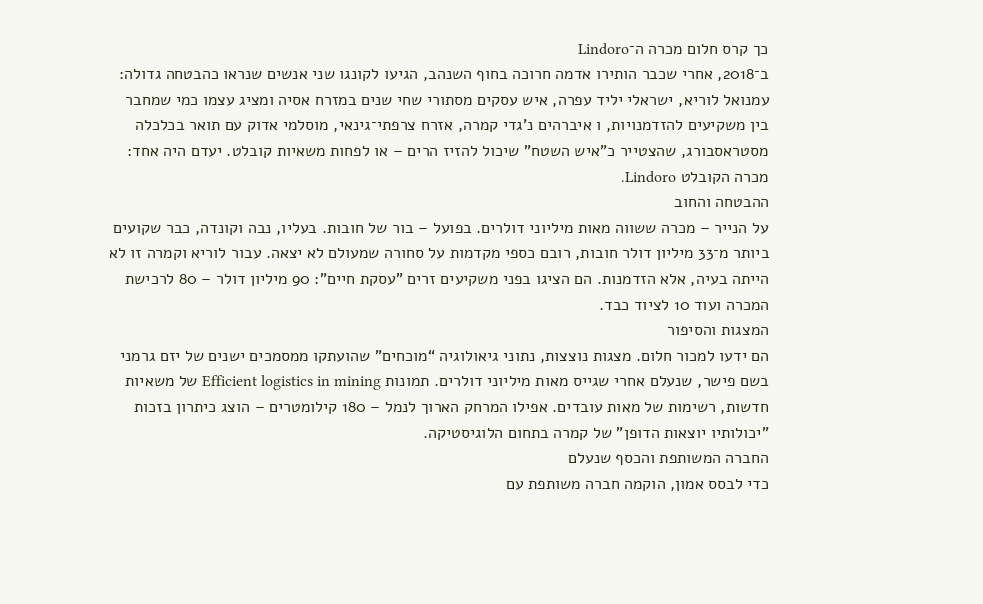כך קרס חלום מכרה ה־Lindoro
ב־2018, אחרי שכבר הותירו אדמה חרוכה בחוף השנהב, הגיעו לקונגו שני אנשים שנראו כהבטחה גדולה: עמנואל לוריא, ישראלי יליד עפרה, איש עסקים מסתורי שחי שנים במזרח אסיה ומציג עצמו כמי שמחבר בין משקיעים להזדמנויות, ו איברהים נ’גדי קמרה, אזרח צרפתי־גינאי, מוסלמי אדוק עם תואר בכלכלה מסטראסבורג, שהצטייר כ"איש השטח" שיכול להזיז הרים – או לפחות משאיות קובלט. יעדם היה אחד: מכרה הקובלט Lindoro.
ההבטחה והחוב
על הנייר – מכרה ששווה מאות מיליוני דולרים. בפועל – בור של חובות. בעליו, נבה וקונדה, כבר שקועים ביותר מ־33 מיליון דולר חובות, רובם כספי מקדמות על סחורה שמעולם לא יצאה. עבור לוריא וקמרה זו לא הייתה בעיה, אלא הזדמנות. הם הציגו בפני משקיעים זרים "עסקת חיים": 90 מיליון דולר – 80 לרכישת המכרה ועוד 10 לציוד כבד.
המצגות והסיפור
הם ידעו למכור חלום. מצגות נוצצות, נתוני גיאולוגיה “מוכחים” שהועתקו ממסמכים ישנים של יזם גרמני בשם פישר, שנעלם אחרי שגייס מאות מיליוני דולרים. תמונות Efficient logistics in mining של משאיות חדשות, רשימות של מאות עובדים. אפילו המרחק הארוך לנמל – 180 קילומטרים – הוצג כיתרון בזכות "יכולותיו יוצאות הדופן" של קמרה בתחום הלוגיסטיקה.
החברה המשותפת והכסף שנעלם
כדי לבסס אמון, הוקמה חברה משותפת עם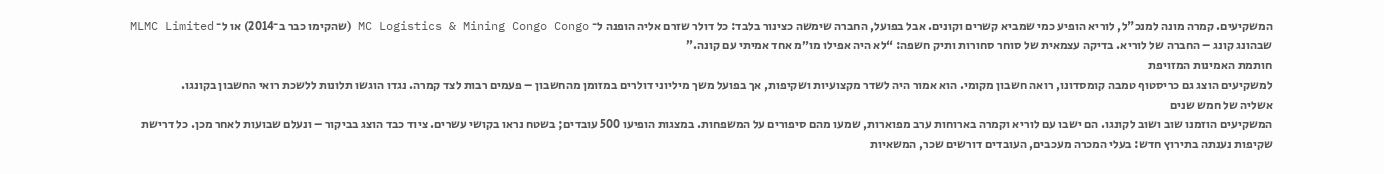המשקיעים. קמרה מונה למנכ"ל, לוריא הופיע כמי שמביא קשרים וקונים. אבל בפועל, החברה שימשה כצינור בלבד: כל דולר שזרם אליה הופנה ל־ MC Logistics & Mining Congo Congo (שהקימו כבר ב־2014) או ל־ MLMC Limited שבהונג קונג – החברה של לוריא. בדיקה עצמאית של סוחר סחורות ותיק חשפה: “לא היה אפילו מו״מ אחד אמיתי עם קונה.”
חותמת האמינות המזויפת
למשקיעים הוצג גם כריסטוף טמבה קומסדונו, רואה חשבון מקומי. הוא אמור היה לשדר מקצועיות ושקיפות, אך בפועל משך מיליוני דולרים במזומן מהחשבון – פעמים רבות לצד קמרה. נגדו הוגשו תלונות ללשכת רואי החשבון בקונגו.
אשליה של חמש שנים
המשקיעים הוזמנו שוב ושוב לקונגו. הם ישבו עם לוריא וקמרה בארוחות ערב מפוארות, שמעו מהם סיפורים על המשפחות. במצגות הופיעו 500 עובדים; בשטח נראו בקושי עשרים. ציוד כבד הוצג בביקור – ונעלם שבועות לאחר מכן. כל דרישת שקיפות נענתה בתירוץ חדש: בעלי המכרה מעכבים, העובדים דורשים שכר, המשאיות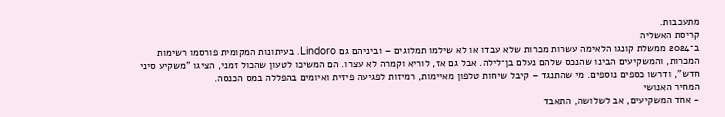מתעכבות.
קריסת האשליה
ב־2024 ממשלת קונגו הלאימה עשרות מכרות שלא עבדו או לא שילמו תמלוגים – וביניהם גם Lindoro. בעיתונות המקומית פורסמו רשימות המכרות, והמשקיעים הבינו שהנכס שלהם נעלם בן־לילה. אבל גם אז, לוריא וקמרה לא עצרו. הם המשיכו לטעון שהכול זמני, הציגו "משקיע סיני חדש", ודרשו כספים נוספים. מי שהתנגד – קיבל שיחות טלפון מאיימות, רמיזות לפגיעה פיזית ואיומים בהפללה במס הכנסה.
המחיר האנושי
- אחד המשקיעים, אב לשלושה, התאבד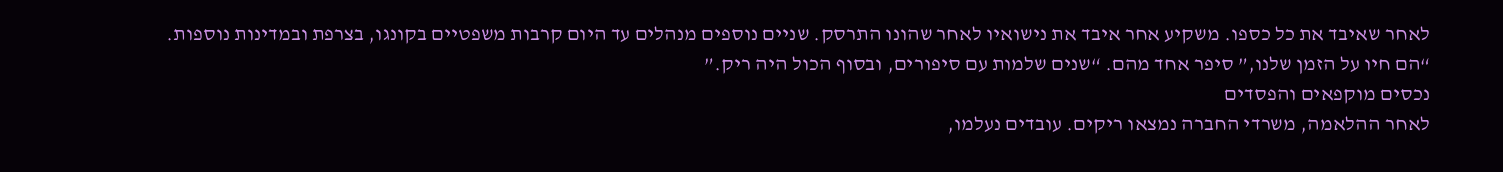לאחר שאיבד את כל כספו. משקיע אחר איבד את נישואיו לאחר שהונו התרסק. שניים נוספים מנהלים עד היום קרבות משפטיים בקונגו, בצרפת ובמדינות נוספות.
“הם חיו על הזמן שלנו,” סיפר אחד מהם. “שנים שלמות עם סיפורים, ובסוף הכול היה ריק.”
נכסים מוקפאים והפסדים
לאחר ההלאמה, משרדי החברה נמצאו ריקים. עובדים נעלמו,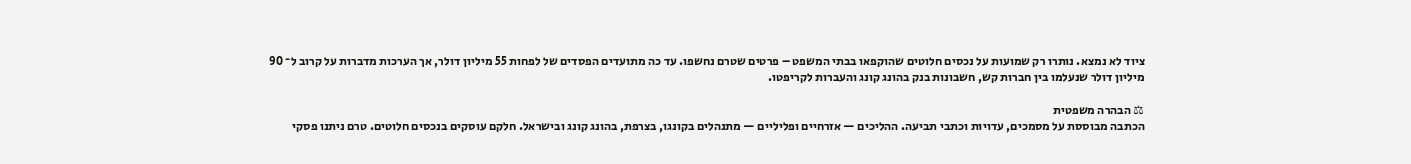ציוד לא נמצא. נותרו רק שמועות על נכסים חלוטים שהוקפאו בבתי המשפט – פרטים שטרם נחשפו. עד כה מתועדים הפסדים של לפחות 55 מיליון דולר, אך הערכות מדברות על קרוב ל־ 90 מיליון דולר שנעלמו בין חברות קש, חשבונות בנק בהונג קונג והעברות לקריפטו.

⚖ הבהרה משפטית
הכתבה מבוססת על מסמכים, עדויות וכתבי תביעה. ההליכים — אזרחיים ופליליים — מתנהלים בקונגו, בצרפת, בהונג קונג ובישראל. חלקם עוסקים בנכסים חלוטים. טרם ניתנו פסקי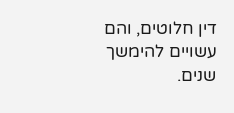דין חלוטים, והם עשויים להימשך שנים.